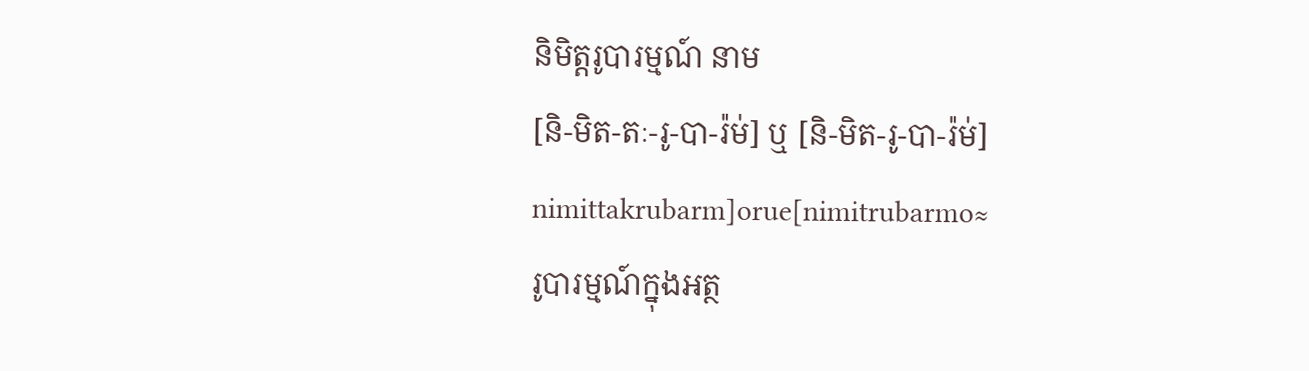និមិត្តរូបារម្មណ៍ នាម
[និ-មិត-តៈ-រូ-បា-រ៉ម់] ឬ [និ-មិត-រូ-បា-រ៉ម់] nimittakrubarm]orue[nimitrubarmo≈
រូបារម្មណ៍ក្នុងអត្ថ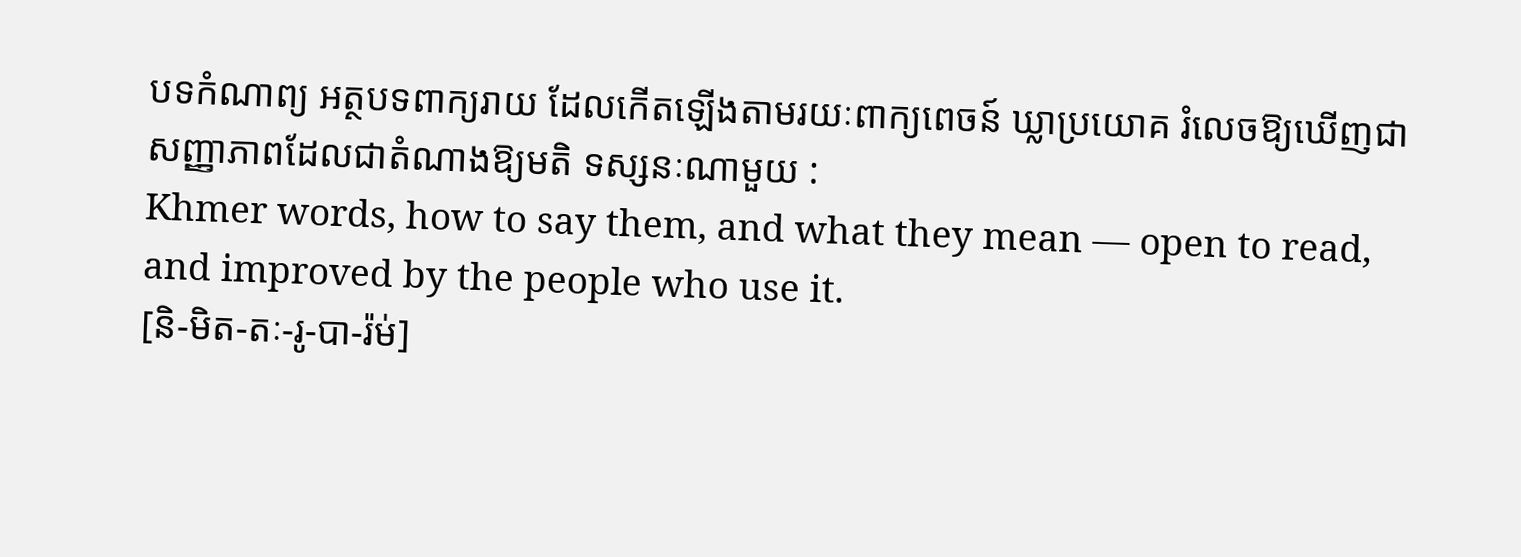បទកំណាព្យ អត្ថបទពាក្យរាយ ដែលកើតឡើងតាមរយៈពាក្យពេចន៍ ឃ្លាប្រយោគ រំលេចឱ្យឃើញជាសញ្ញាភាពដែលជាតំណាងឱ្យមតិ ទស្សនៈណាមួយ :
Khmer words, how to say them, and what they mean — open to read, and improved by the people who use it.
[និ-មិត-តៈ-រូ-បា-រ៉ម់]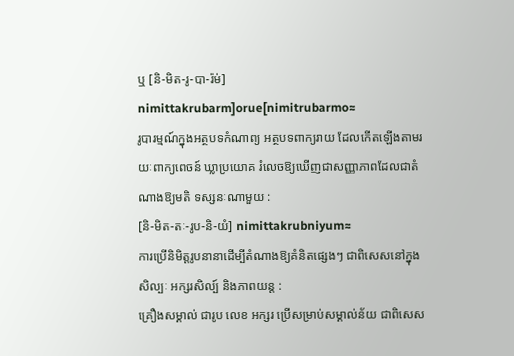ឬ [និ-មិត-រូ-បា-រ៉ម់] nimittakrubarm]orue[nimitrubarmo≈
រូបារម្មណ៍ក្នុងអត្ថបទកំណាព្យ អត្ថបទពាក្យរាយ ដែលកើតឡើងតាមរយៈពាក្យពេចន៍ ឃ្លាប្រយោគ រំលេចឱ្យឃើញជាសញ្ញាភាពដែលជាតំណាងឱ្យមតិ ទស្សនៈណាមួយ :
[និ-មិត-តៈ-រូប-និ-យំ] nimittakrubniyum≈
ការប្រើនិមិត្តរូបនានាដើម្បីតំណាងឱ្យគំនិតផ្សេងៗ ជាពិសេសនៅក្នុងសិល្បៈ អក្សរសិល្ប៍ និងភាពយន្ត :
គ្រឿងសម្គាល់ ជារូប លេខ អក្សរ ប្រើសម្រាប់សម្គាល់ន័យ ជាពិសេស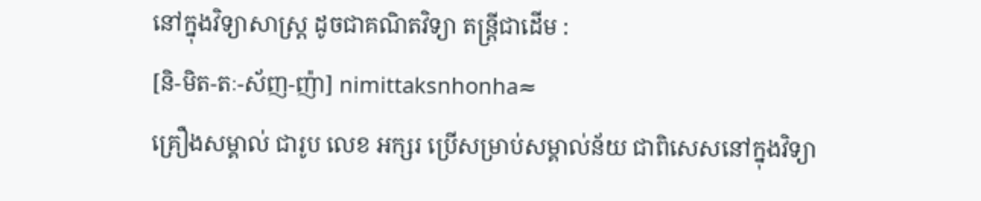នៅក្នុងវិទ្យាសាស្ត្រ ដូចជាគណិតវិទ្យា តន្ត្រីជាដើម :
[និ-មិត-តៈ-ស័ញ-ញ៉ា] nimittaksnhonha≈
គ្រឿងសម្គាល់ ជារូប លេខ អក្សរ ប្រើសម្រាប់សម្គាល់ន័យ ជាពិសេសនៅក្នុងវិទ្យា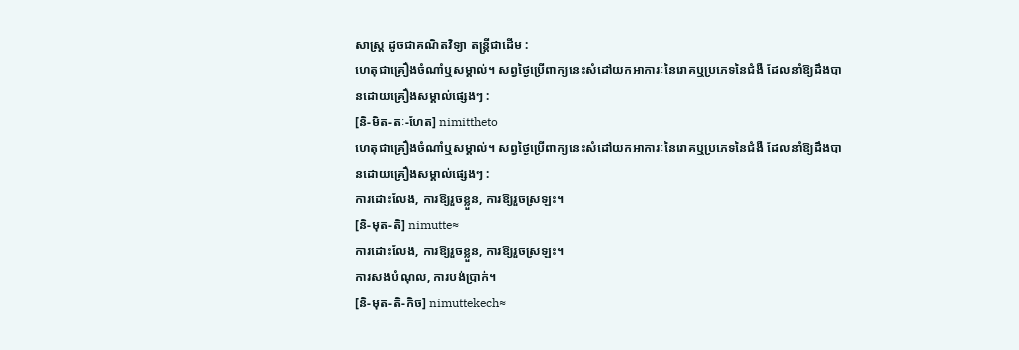សាស្ត្រ ដូចជាគណិតវិទ្យា តន្ត្រីជាដើម :
ហេតុជាគ្រឿងចំណាំឬសម្គាល់។ សព្វថ្ងៃប្រើពាក្យនេះសំដៅយកអាការៈនៃរោគឬប្រភេទនៃជំងឺ ដែលនាំឱ្យដឹងបានដោយគ្រឿងសម្គាល់ផ្សេងៗ :
[និ-មិត-តៈ-ហែត] nimittheto
ហេតុជាគ្រឿងចំណាំឬសម្គាល់។ សព្វថ្ងៃប្រើពាក្យនេះសំដៅយកអាការៈនៃរោគឬប្រភេទនៃជំងឺ ដែលនាំឱ្យដឹងបានដោយគ្រឿងសម្គាល់ផ្សេងៗ :
ការដោះលែង, ការឱ្យរួចខ្លួន, ការឱ្យរួចស្រឡះ។
[និ-មុត-តិ] nimutte≈
ការដោះលែង, ការឱ្យរួចខ្លួន, ការឱ្យរួចស្រឡះ។
ការសងបំណុល, ការបង់ប្រាក់។
[និ-មុត-តិ-កិច] nimuttekech≈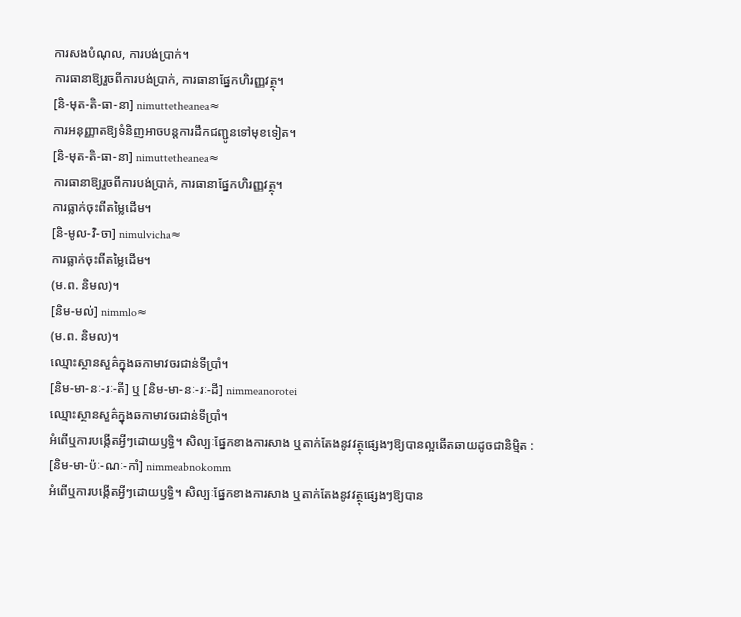ការសងបំណុល, ការបង់ប្រាក់។
ការធានាឱ្យរួចពីការបង់ប្រាក់, ការធានាផ្នែកហិរញ្ញវត្ថុ។
[និ-មុត-តិ-ធា-នា] nimuttetheanea≈
ការអនុញ្ញាតឱ្យទំនិញអាចបន្តការដឹកជញ្ជូនទៅមុខទៀត។
[និ-មុត-តិ-ធា-នា] nimuttetheanea≈
ការធានាឱ្យរួចពីការបង់ប្រាក់, ការធានាផ្នែកហិរញ្ញវត្ថុ។
ការធ្លាក់ចុះពីតម្លៃដើម។
[និ-មូល-វិ-ចា] nimulvicha≈
ការធ្លាក់ចុះពីតម្លៃដើម។
(ម.ព. និមល)។
[និម-មល់] nimmlo≈
(ម.ព. និមល)។
ឈ្មោះស្ថានសួគ៌ក្នុងឆកាមាវចរជាន់ទីប្រាំ។
[និម-មា-នៈ-រៈ-តី] ឬ [និម-មា-នៈ-រៈ-ដី] nimmeanorotei
ឈ្មោះស្ថានសួគ៌ក្នុងឆកាមាវចរជាន់ទីប្រាំ។
អំពើឬការបង្កើតអ្វីៗដោយឫទ្ធិ។ សិល្បៈផ្នែកខាងការសាង ឬតាក់តែងនូវវត្ថុផ្សេងៗឱ្យបានល្អឆើតឆាយដូចជានិម្មិត :
[និម-មា-ប៉ៈ-ណៈ-កាំ] nimmeabnokomm
អំពើឬការបង្កើតអ្វីៗដោយឫទ្ធិ។ សិល្បៈផ្នែកខាងការសាង ឬតាក់តែងនូវវត្ថុផ្សេងៗឱ្យបាន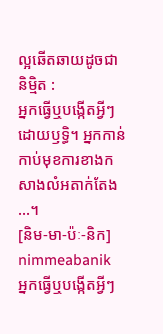ល្អឆើតឆាយដូចជានិម្មិត :
អ្នកធ្វើឬបង្កើតអ្វីៗដោយឫទ្ធិ។ អ្នកកាន់កាប់មុខការខាងកសាងលំអតាក់តែង ...។
[និម-មា-ប៉ៈ-និក] nimmeabanik
អ្នកធ្វើឬបង្កើតអ្វីៗ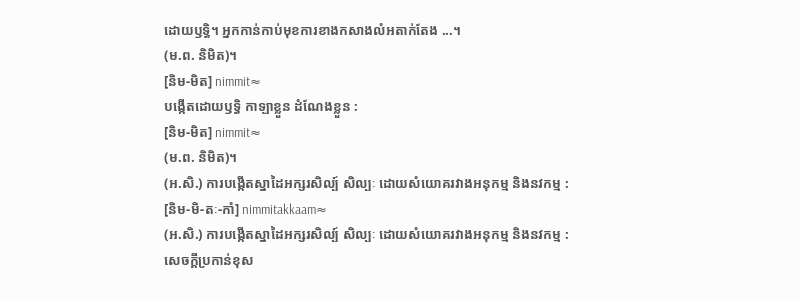ដោយឫទ្ធិ។ អ្នកកាន់កាប់មុខការខាងកសាងលំអតាក់តែង ...។
(ម.ព. និមិត)។
[និម-មិត] nimmit≈
បង្កើតដោយឫទ្ធិ កាឡាខ្លួន ដំណែងខ្លួន :
[និម-មិត] nimmit≈
(ម.ព. និមិត)។
(អ.សិ.) ការបង្កើតស្នាដៃអក្សរសិល្ប៍ សិល្បៈ ដោយសំយោគរវាងអនុកម្ម និងនវកម្ម :
[និម-មិ-តៈ-កាំ] nimmitakkaam≈
(អ.សិ.) ការបង្កើតស្នាដៃអក្សរសិល្ប៍ សិល្បៈ ដោយសំយោគរវាងអនុកម្ម និងនវកម្ម :
សេចក្ដីប្រកាន់ខុស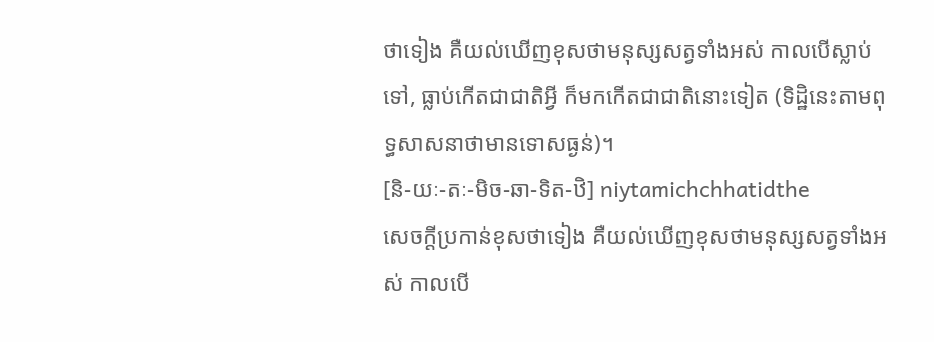ថាទៀង គឺយល់ឃើញខុសថាមនុស្សសត្វទាំងអស់ កាលបើស្លាប់ទៅ, ធ្លាប់កើតជាជាតិអ្វី ក៏មកកើតជាជាតិនោះទៀត (ទិដ្ឋិនេះតាមពុទ្ធសាសនាថាមានទោសធ្ងន់)។
[និ-យៈ-តៈ-មិច-ឆា-ទិត-ឋិ] niytamichchhatidthe
សេចក្ដីប្រកាន់ខុសថាទៀង គឺយល់ឃើញខុសថាមនុស្សសត្វទាំងអស់ កាលបើ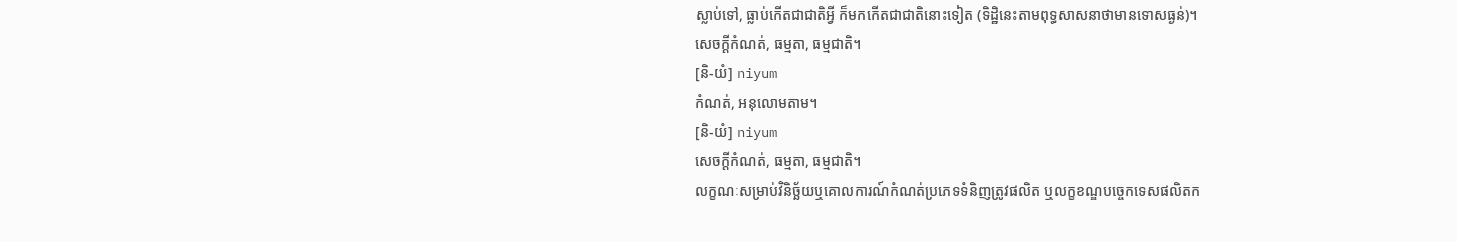ស្លាប់ទៅ, ធ្លាប់កើតជាជាតិអ្វី ក៏មកកើតជាជាតិនោះទៀត (ទិដ្ឋិនេះតាមពុទ្ធសាសនាថាមានទោសធ្ងន់)។
សេចក្ដីកំណត់, ធម្មតា, ធម្មជាតិ។
[និ-យំ] niyum
កំណត់, អនុលោមតាម។
[និ-យំ] niyum
សេចក្ដីកំណត់, ធម្មតា, ធម្មជាតិ។
លក្ខណៈសម្រាប់វិនិច្ឆ័យឬគោលការណ៍កំណត់ប្រភេទទំនិញត្រូវផលិត ឬលក្ខខណ្ឌបច្ចេកទេសផលិតក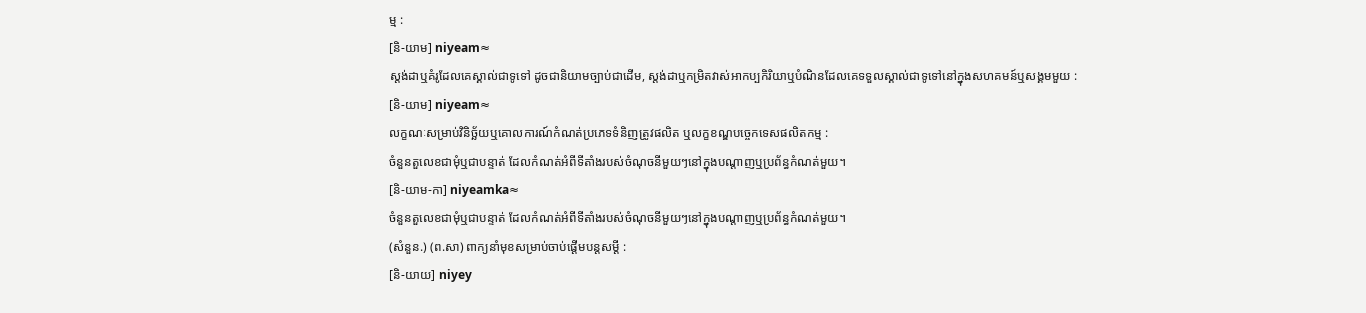ម្ម :
[និ-យាម] niyeam≈
ស្តង់ដាឬគំរូដែលគេស្គាល់ជាទូទៅ ដូចជានិយាមច្បាប់ជាដើម, ស្តង់ដាឬកម្រិតវាស់អាកប្បកិរិយាឬបំណិនដែលគេទទួលស្គាល់ជាទូទៅនៅក្នុងសហគមន៍ឬសង្គមមួយ :
[និ-យាម] niyeam≈
លក្ខណៈសម្រាប់វិនិច្ឆ័យឬគោលការណ៍កំណត់ប្រភេទទំនិញត្រូវផលិត ឬលក្ខខណ្ឌបច្ចេកទេសផលិតកម្ម :
ចំនួនតួលេខជាមុំឬជាបន្ទាត់ ដែលកំណត់អំពីទីតាំងរបស់ចំណុចនីមួយៗនៅក្នុងបណ្ដាញឬប្រព័ន្ធកំណត់មួយ។
[និ-យាម-កា] niyeamka≈
ចំនួនតួលេខជាមុំឬជាបន្ទាត់ ដែលកំណត់អំពីទីតាំងរបស់ចំណុចនីមួយៗនៅក្នុងបណ្ដាញឬប្រព័ន្ធកំណត់មួយ។
(សំនួន.) (ព.សា) ពាក្យនាំមុខសម្រាប់ចាប់ផ្ដើមបន្តសម្ដី :
[និ-យាយ] niyey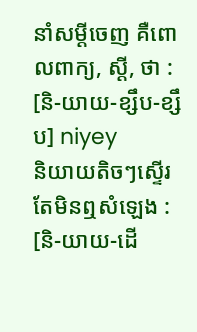នាំសម្ដីចេញ គឺពោលពាក្យ, ស្ដី, ថា :
[និ-យាយ-ខ្សឹប-ខ្សឹប] niyey
និយាយតិចៗស្ទើរតែមិនឮសំឡេង :
[និ-យាយ-ដើ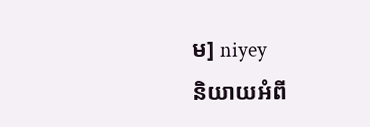ម] niyey
និយាយអំពី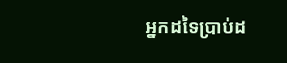អ្នកដទៃប្រាប់ដ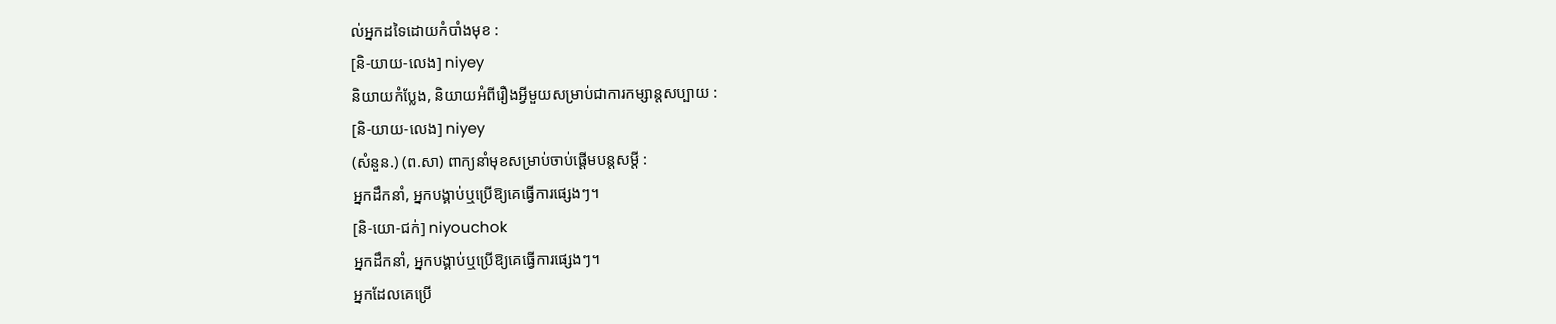ល់អ្នកដទៃដោយកំបាំងមុខ :
[និ-យាយ-លេង] niyey
និយាយកំប្លែង, និយាយអំពីរឿងអ្វីមួយសម្រាប់ជាការកម្សាន្តសប្បាយ :
[និ-យាយ-លេង] niyey
(សំនួន.) (ព.សា) ពាក្យនាំមុខសម្រាប់ចាប់ផ្ដើមបន្តសម្ដី :
អ្នកដឹកនាំ, អ្នកបង្គាប់ឬប្រើឱ្យគេធ្វើការផ្សេងៗ។
[និ-យោ-ជក់] niyouchok
អ្នកដឹកនាំ, អ្នកបង្គាប់ឬប្រើឱ្យគេធ្វើការផ្សេងៗ។
អ្នកដែលគេប្រើ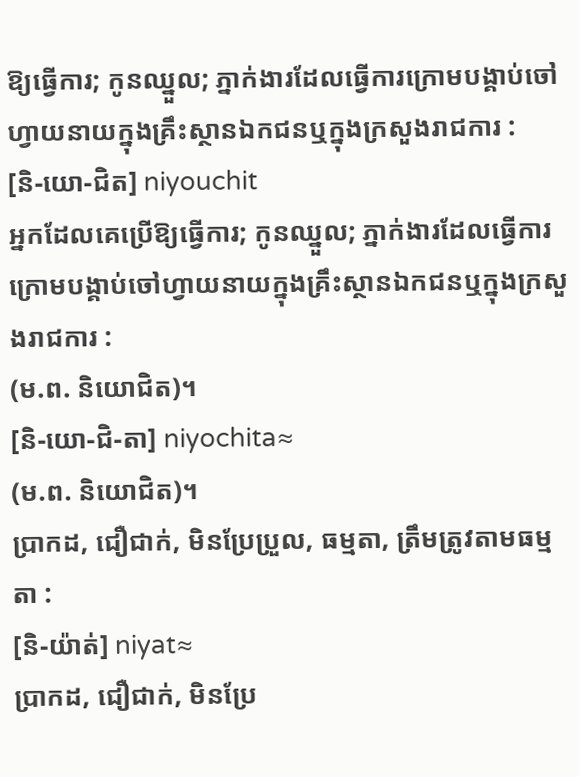ឱ្យធ្វើការ; កូនឈ្នួល; ភ្នាក់ងារដែលធ្វើការក្រោមបង្គាប់ចៅហ្វាយនាយក្នុងគ្រឹះស្ថានឯកជនឬក្នុងក្រសួងរាជការ :
[និ-យោ-ជិត] niyouchit
អ្នកដែលគេប្រើឱ្យធ្វើការ; កូនឈ្នួល; ភ្នាក់ងារដែលធ្វើការក្រោមបង្គាប់ចៅហ្វាយនាយក្នុងគ្រឹះស្ថានឯកជនឬក្នុងក្រសួងរាជការ :
(ម.ព. និយោជិត)។
[និ-យោ-ជិ-តា] niyochita≈
(ម.ព. និយោជិត)។
ប្រាកដ, ជឿជាក់, មិនប្រែប្រួល, ធម្មតា, ត្រឹមត្រូវតាមធម្មតា :
[និ-យ៉ាត់] niyat≈
ប្រាកដ, ជឿជាក់, មិនប្រែ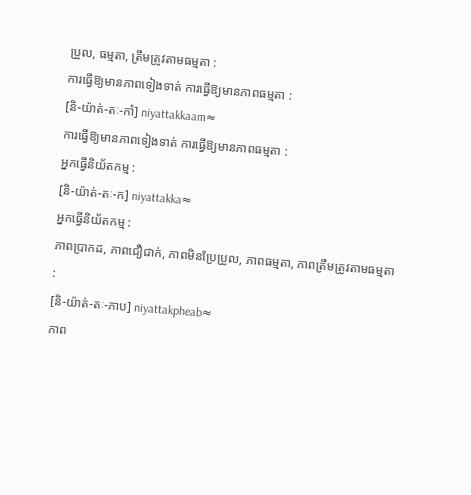ប្រួល, ធម្មតា, ត្រឹមត្រូវតាមធម្មតា :
ការធ្វើឱ្យមានភាពទៀងទាត់ ការធ្វើឱ្យមានភាពធម្មតា :
[និ-យ៉ាត់-តៈ-កាំ] niyattakkaam≈
ការធ្វើឱ្យមានភាពទៀងទាត់ ការធ្វើឱ្យមានភាពធម្មតា :
អ្នកធ្វើនិយ័តកម្ម :
[និ-យ៉ាត់-តៈ-ក] niyattakka≈
អ្នកធ្វើនិយ័តកម្ម :
ភាពប្រាកដ, ភាពជឿជាក់, ភាពមិនប្រែប្រួល, ភាពធម្មតា, ភាពត្រឹមត្រូវតាមធម្មតា :
[និ-យ៉ាត់-តៈ-ភាប] niyattakpheab≈
ភាព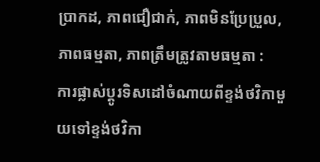ប្រាកដ, ភាពជឿជាក់, ភាពមិនប្រែប្រួល, ភាពធម្មតា, ភាពត្រឹមត្រូវតាមធម្មតា :
ការផ្លាស់ប្ដូរទិសដៅចំណាយពីខ្ទង់ថវិកាមួយទៅខ្ទង់ថវិកា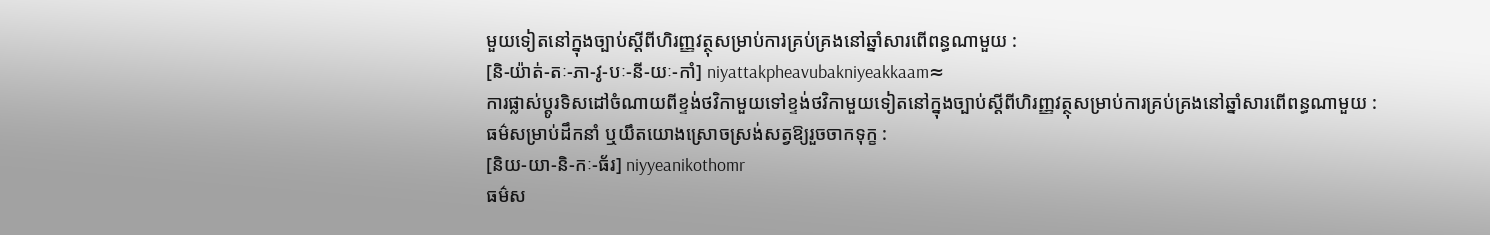មួយទៀតនៅក្នុងច្បាប់ស្ដីពីហិរញ្ញវត្ថុសម្រាប់ការគ្រប់គ្រងនៅឆ្នាំសារពើពន្ធណាមួយ :
[និ-យ៉ាត់-តៈ-ភា-វូ-បៈ-នី-យៈ-កាំ] niyattakpheavubakniyeakkaam≈
ការផ្លាស់ប្ដូរទិសដៅចំណាយពីខ្ទង់ថវិកាមួយទៅខ្ទង់ថវិកាមួយទៀតនៅក្នុងច្បាប់ស្ដីពីហិរញ្ញវត្ថុសម្រាប់ការគ្រប់គ្រងនៅឆ្នាំសារពើពន្ធណាមួយ :
ធម៌សម្រាប់ដឹកនាំ ឬយឹតយោងស្រោចស្រង់សត្វឱ្យរួចចាកទុក្ខ :
[និយ-យា-និ-កៈ-ធ័រ] niyyeanikothomr
ធម៌ស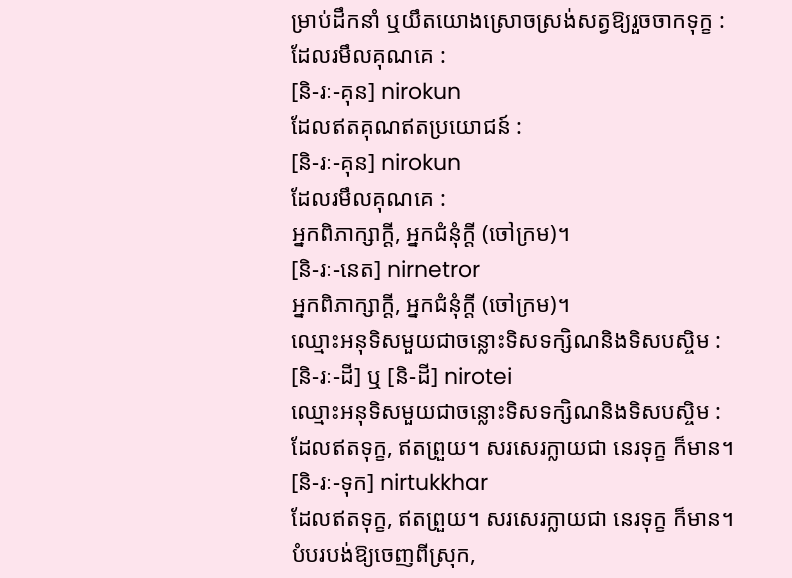ម្រាប់ដឹកនាំ ឬយឹតយោងស្រោចស្រង់សត្វឱ្យរួចចាកទុក្ខ :
ដែលរមឹលគុណគេ :
[និ-រៈ-គុន] nirokun
ដែលឥតគុណឥតប្រយោជន៍ :
[និ-រៈ-គុន] nirokun
ដែលរមឹលគុណគេ :
អ្នកពិភាក្សាក្ដី, អ្នកជំនុំក្ដី (ចៅក្រម)។
[និ-រៈ-នេត] nirnetror
អ្នកពិភាក្សាក្ដី, អ្នកជំនុំក្ដី (ចៅក្រម)។
ឈ្មោះអនុទិសមួយជាចន្លោះទិសទក្សិណនិងទិសបស្ចិម :
[និ-រៈ-ដី] ឬ [និ-ដី] nirotei
ឈ្មោះអនុទិសមួយជាចន្លោះទិសទក្សិណនិងទិសបស្ចិម :
ដែលឥតទុក្ខ, ឥតព្រួយ។ សរសេរក្លាយជា នេរទុក្ខ ក៏មាន។
[និ-រៈ-ទុក] nirtukkhar
ដែលឥតទុក្ខ, ឥតព្រួយ។ សរសេរក្លាយជា នេរទុក្ខ ក៏មាន។
បំបរបង់ឱ្យចេញពីស្រុក,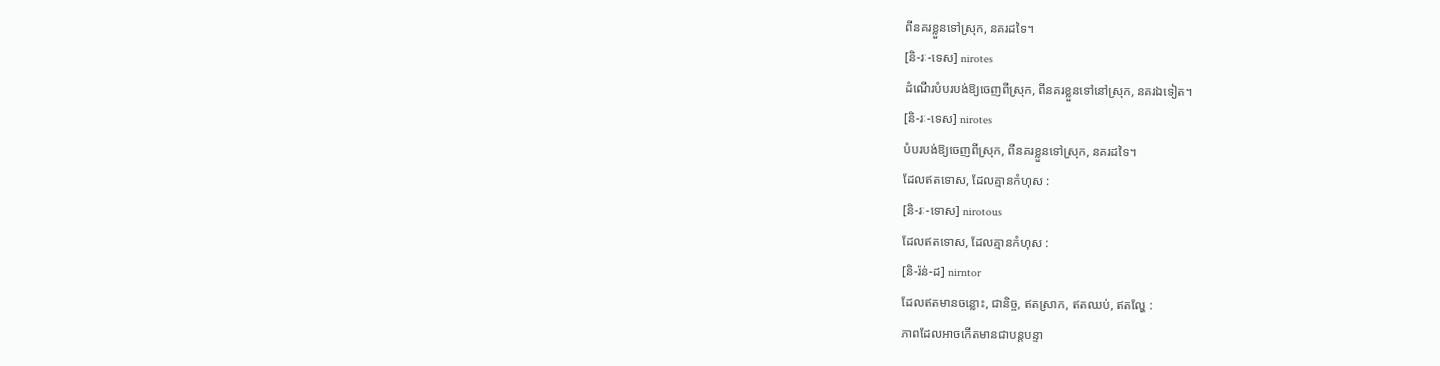ពីនគរខ្លួនទៅស្រុក, នគរដទៃ។
[និ-រៈ-ទេស] nirotes
ដំណើរបំបរបង់ឱ្យចេញពីស្រុក, ពីនគរខ្លួនទៅនៅស្រុក, នគរឯទៀត។
[និ-រៈ-ទេស] nirotes
បំបរបង់ឱ្យចេញពីស្រុក, ពីនគរខ្លួនទៅស្រុក, នគរដទៃ។
ដែលឥតទោស, ដែលគ្មានកំហុស :
[និ-រៈ-ទោស] nirotous
ដែលឥតទោស, ដែលគ្មានកំហុស :
[និ-រ៉ន់-ដ] nirntor
ដែលឥតមានចន្លោះ, ជានិច្ច, ឥតស្រាក, ឥតឈប់, ឥតល្ហែ :
ភាពដែលឤចកើតមានជាបន្តបន្ទា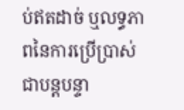ប់ឥតដាច់ ឬលទ្ធភាពនៃការប្រើប្រាស់ជាបន្តបន្ទា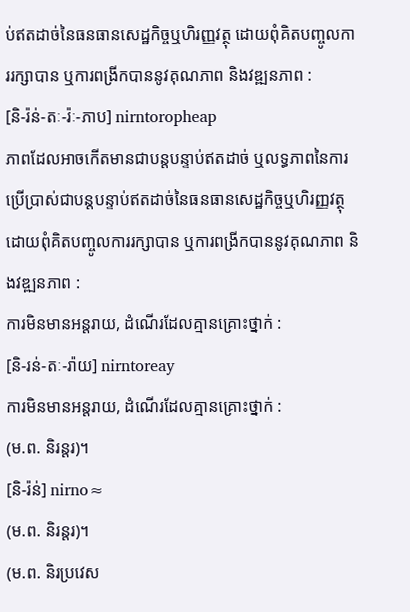ប់ឥតដាច់នៃធនធានសេដ្ឋកិច្ចឬហិរញ្ញវត្ថុ ដោយពុំគិតបញ្ចូលការរក្សាបាន ឬការពង្រីកបាននូវគុណភាព និងវឌ្ឍនភាព :
[និ-រ៉ន់-តៈ-រ៉ៈ-ភាប] nirntoropheap
ភាពដែលឤចកើតមានជាបន្តបន្ទាប់ឥតដាច់ ឬលទ្ធភាពនៃការប្រើប្រាស់ជាបន្តបន្ទាប់ឥតដាច់នៃធនធានសេដ្ឋកិច្ចឬហិរញ្ញវត្ថុ ដោយពុំគិតបញ្ចូលការរក្សាបាន ឬការពង្រីកបាននូវគុណភាព និងវឌ្ឍនភាព :
ការមិនមានអន្តរាយ, ដំណើរដែលគ្មានគ្រោះថ្នាក់ :
[និ-រន់-តៈ-រ៉ាយ] nirntoreay
ការមិនមានអន្តរាយ, ដំណើរដែលគ្មានគ្រោះថ្នាក់ :
(ម.ព. និរន្តរ)។
[និ-រ៉ន់] nirno≈
(ម.ព. និរន្តរ)។
(ម.ព. និរប្រវេស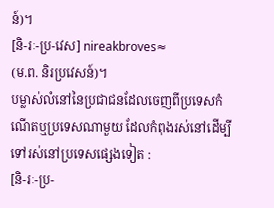ន៍)។
[និ-រៈ-ប្រ-វេស] nireakbroves≈
(ម.ព. និរប្រវេសន៍)។
បម្លាស់លំនៅនៃប្រជាជនដែលចេញពីប្រទេសកំណើតឬប្រទេសណាមួយ ដែលកំពុងរស់នៅដើម្បីទៅរស់នៅប្រទេសផ្សេងទៀត :
[និ-រៈ-ប្រ-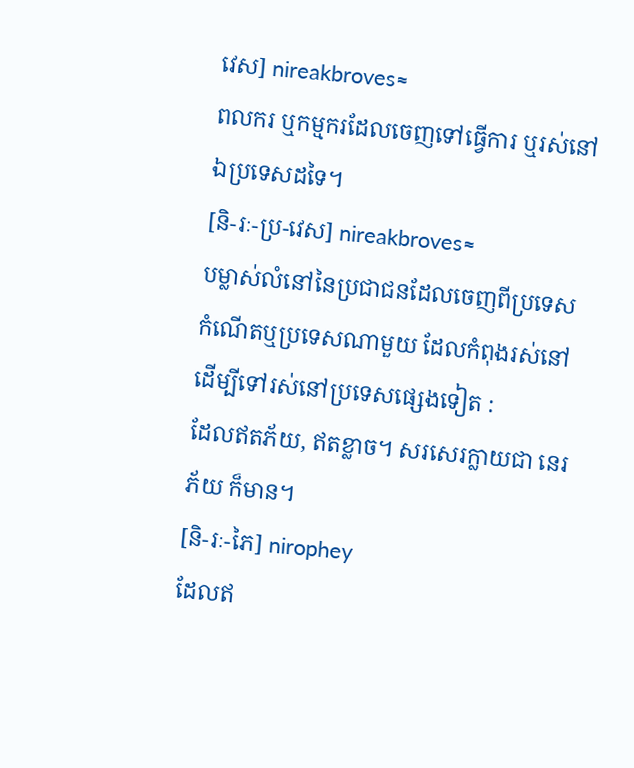វេស] nireakbroves≈
ពលករ ឬកម្មករដែលចេញទៅធ្វើការ ឬរស់នៅឯប្រទេសដទៃ។
[និ-រៈ-ប្រ-វេស] nireakbroves≈
បម្លាស់លំនៅនៃប្រជាជនដែលចេញពីប្រទេសកំណើតឬប្រទេសណាមួយ ដែលកំពុងរស់នៅដើម្បីទៅរស់នៅប្រទេសផ្សេងទៀត :
ដែលឥតភ័យ, ឥតខ្លាច។ សរសេរក្លាយជា នេរភ័យ ក៏មាន។
[និ-រៈ-ភៃ] nirophey
ដែលឥ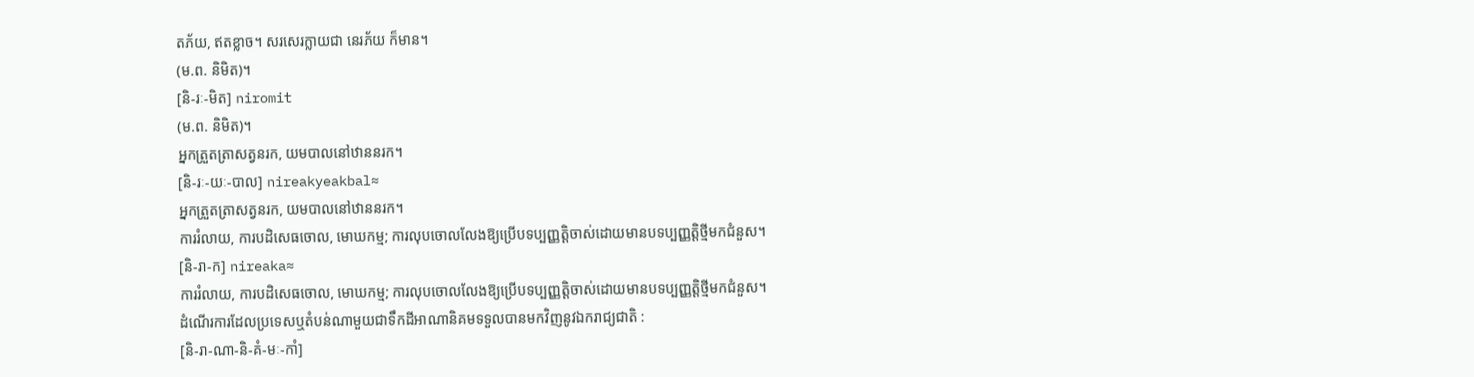តភ័យ, ឥតខ្លាច។ សរសេរក្លាយជា នេរភ័យ ក៏មាន។
(ម.ព. និមិត)។
[និ-រៈ-មិត] niromit
(ម.ព. និមិត)។
អ្នកត្រួតត្រាសត្វនរក, យមបាលនៅឋាននរក។
[និ-រៈ-យៈ-បាល] nireakyeakbal≈
អ្នកត្រួតត្រាសត្វនរក, យមបាលនៅឋាននរក។
ការរំលាយ, ការបដិសេធចោល, មោឃកម្ម; ការលុបចោលលែងឱ្យប្រើបទប្បញ្ញត្តិចាស់ដោយមានបទប្បញ្ញត្តិថ្មីមកជំនួស។
[និ-រា-ក] nireaka≈
ការរំលាយ, ការបដិសេធចោល, មោឃកម្ម; ការលុបចោលលែងឱ្យប្រើបទប្បញ្ញត្តិចាស់ដោយមានបទប្បញ្ញត្តិថ្មីមកជំនួស។
ដំណើរការដែលប្រទេសឬតំបន់ណាមួយជាទឹកដីអាណានិគមទទួលបានមកវិញនូវឯករាជ្យជាតិ :
[និ-រា-ណា-និ-គំ-មៈ-កាំ]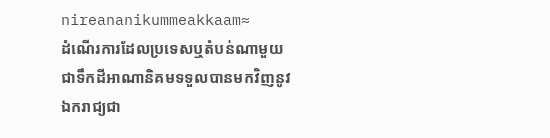nireananikummeakkaam≈
ដំណើរការដែលប្រទេសឬតំបន់ណាមួយជាទឹកដីអាណានិគមទទួលបានមកវិញនូវឯករាជ្យជា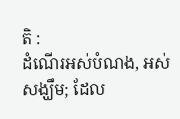តិ :
ដំណើរអស់បំណង, អស់សង្ឃឹម; ដែល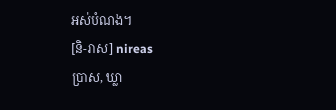អស់បំណង។
[និ-រាស] nireas
ប្រាស, ឃ្លា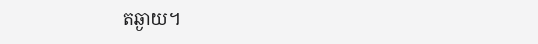តឆ្ងាយ។